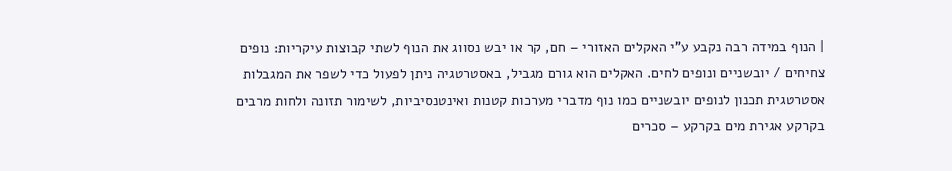| הנוף במידה רבה נקבע ע"י האקלים האזורי – חם, קר או יבש נסווג את הנוף לשתי קבוצות עיקריות: נופים צחיחים / יובשניים ונופים לחים. האקלים הוא גורם מגביל, באסטרטגיה ניתן לפעול כדי לשפר את המגבלות אסטרטגית תכנון לנופים יובשניים כמו נוף מדברי מערכות קטנות ואינטנסיביות, לשימור תזונה ולחות מרבים בקרקע אגירת מים בקרקע – סכרים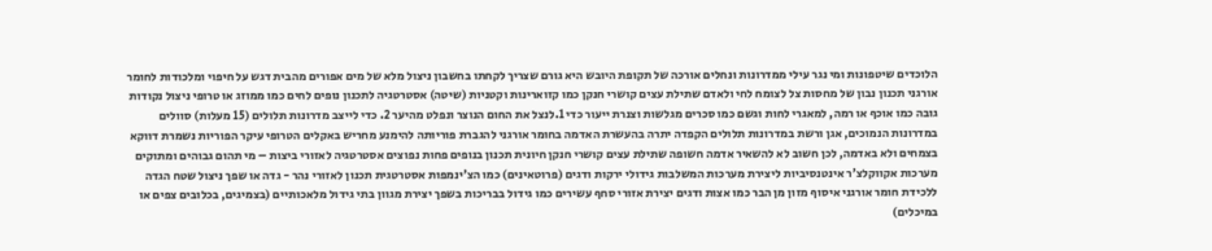הלוכדים שיטפונות ומי נגר עילי ממדרונות ונחלים אורכה של תקופת היובש היא גורם שצריך לקחתו בחשבון ניצול מלא של מים אפורים מהבית דגש על חיפוי ומלכודות לחומר אורגני תכנון נבון של מחסות צל לצומח לחי ולאדם שתילת עצים קושרי חנקן כמו קזוארינות וקטניות (שיטה) אסטרטגיה לתכנון נופים לחים כמו ממוזג או טרופי ניצול נקודות גובה כמו אוכף או רמה, למאגרי לחות וגשם כמו סכרים מגלשות וצנרת ייעור כדי 1.לנצל את החום הנוצר ונפלט מהיער 2. כדי לייצב מדרונות תלולים (15 מעלות) סוולים במדרונות הנמוכים, אגן ורשת במדרונות תלולים הקפדה יתרה בהעשרת האדמה בחומר אורגני להגברת פוריותה להימנע מחריש באקלים הטרופי עיקר הפוריות נשמרת דווקא בצמחים ולא באדמה, לכן חשוב לא להשאיר אדמה חשופה שתילת עצים קושרי חנקן חיונית תכנון בנופים פחות נפוצים אסטרטגיה לאזורי ביצות – מי תהום גבוהים ומתוקים מערכות אקווקלצ'ר אינטנסיביות ליצירת מערכות המשלבות גידולי ירקות ודגים (פרוטאינים) כמו הצ'ינמפות אסטרטגית תכנון לאזורי נהר - גדה או שפך ניצול שטח הגדה ללכידת חומר אורגני איסוף מזון מן הבר כמו אצות ודגים יצירת אזורי סחף עשירים כמו גידול בבריכות בשפך יצירת מגוון בתי גידול מלאכותיים (בצמיגים, בכלובים צפים או במיכלים)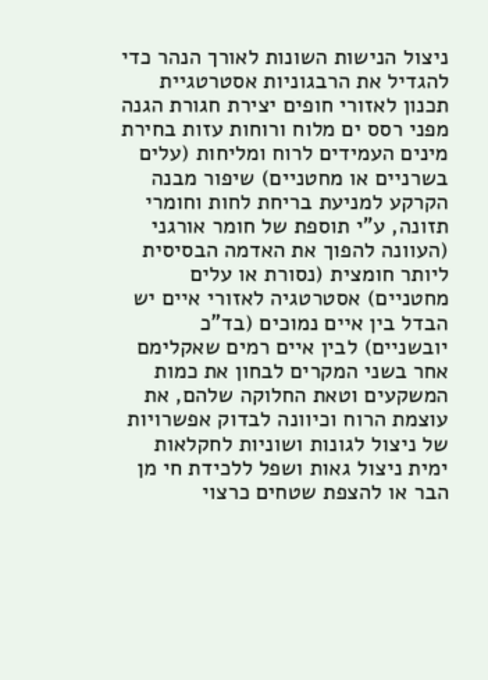ניצול הנישות השונות לאורך הנהר כדי להגדיל את הרבגוניות אסטרטגיית תכנון לאזורי חופים יצירת חגורת הגנה מפני רסס ים מלוח ורוחות עזות בחירת מינים העמידים לרוח ומליחות (עלים בשרניים או מחטניים) שיפור מבנה הקרקע למניעת בריחת לחות וחומרי תזונה, ע"י תוספת של חומר אורגני (העוונה להפוך את האדמה הבסיסית ליותר חומצית (נסורת או עלים מחטניים) אסטרטגיה לאזורי איים יש הבדל בין איים נמוכים (בד"כ יובשניים) לבין איים רמים שאקלימם אחר בשני המקרים לבחון את כמות המשקעים וטאת החלוקה שלהם, את עוצמת הרוח וכיוונה לבדוק אפשרויות של ניצול לגונות ושוניות לחקלאות ימית ניצול גאות ושפל ללכידת חי מן הבר או להצפת שטחים כרצוי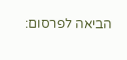הביאה לפרסום: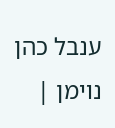ענבל כהן נוימן |